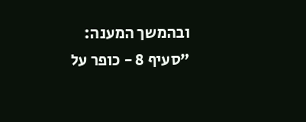ובהמשך המענה:
"סעיף 8 - כופר על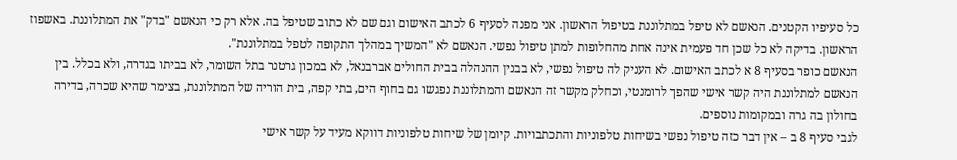כל סעיפיו הקטנים. הנאשם לא טיפל במתלוננת בטיפול הראשון. אני מפנה לסעיף 6 לכתב האישום וגם שם לא כתוב שטיפל בה. אלא רק כי הנאשם "בדק" את המתלוננת. באשפוז הראשון. בדיקה לא כל שכן חד פעמית אינה אחת מהחלופות למתן טיפול נפשי. הנאשם לא "המשיך במהלך התקופה לטפל במתלוננת".
הנאשם כופר בסעיף 8 א לכתב האישום. לא העניק לה טיפול נפשי, לא בבנין ההנהלה בבית החולים אברבנאל, לא במכון גרטנר בתל השומר, לא בביתו בגדרה, ולא בכלל. בין הנאשם למתלוננת היה קשר אישי שהפך לרומנטי, וכחלק מקשר זה הנאשם והמתלוננת נפגשו גם בחוף הים, בתי קפה, בית הוריה של המתלוננת, בצימר שהיא שכרה, בדירה בחולון בה גרה ובמקומות נוספים.
לגבי סעיף 8 ב – אין דבר כזה טיפול נפשי בשיחות טלפוניות והתכתבויות. קיומן של שיחות טלפוניות דווקא מעיד על קשר אישי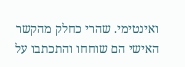ואינטימי. שהרי כחלק מהקשר האישי הם שוחחו והתכתבו על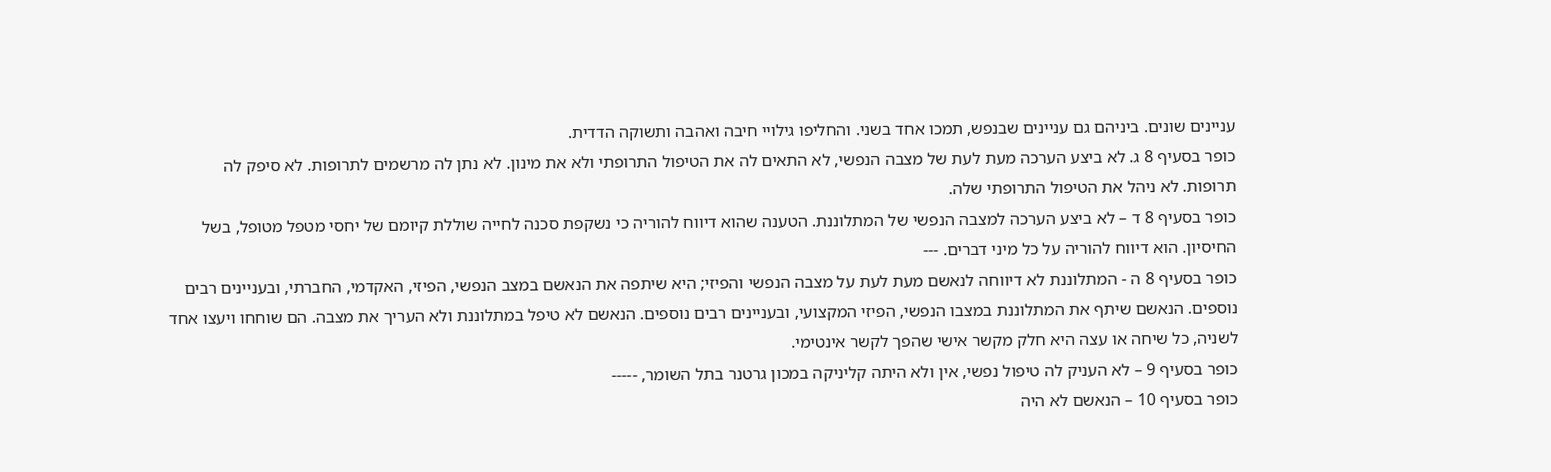עניינים שונים. ביניהם גם עניינים שבנפש, תמכו אחד בשני. והחליפו גילויי חיבה ואהבה ותשוקה הדדית.
כופר בסעיף 8 ג. לא ביצע הערכה מעת לעת של מצבה הנפשי, לא התאים לה את הטיפול התרופתי ולא את מינון. לא נתן לה מרשמים לתרופות. לא סיפק לה תרופות. לא ניהל את הטיפול התרופתי שלה.
כופר בסעיף 8 ד – לא ביצע הערכה למצבה הנפשי של המתלוננת. הטענה שהוא דיווח להוריה כי נשקפת סכנה לחייה שוללת קיומם של יחסי מטפל מטופל, בשל החיסיון. הוא דיווח להוריה על כל מיני דברים. ---
כופר בסעיף 8 ה - המתלוננת לא דיווחה לנאשם מעת לעת על מצבה הנפשי והפיזי; היא שיתפה את הנאשם במצב הנפשי, הפיזי, האקדמי, החברתי, ובעניינים רבים נוספים. הנאשם שיתף את המתלוננת במצבו הנפשי, הפיזי המקצועי, ובעניינים רבים נוספים. הנאשם לא טיפל במתלוננת ולא העריך את מצבה. הם שוחחו ויעצו אחד לשניה, כל שיחה או עצה היא חלק מקשר אישי שהפך לקשר אינטימי.
כופר בסעיף 9 – לא העניק לה טיפול נפשי, אין ולא היתה קליניקה במכון גרטנר בתל השומר, -----
כופר בסעיף 10 – הנאשם לא היה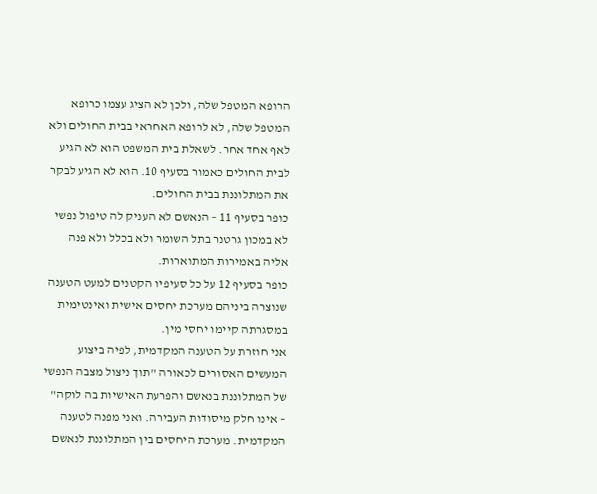הרופא המטפל שלה, ולכן לא הציג עצמו כרופא המטפל שלה, לא לרופא האחראי בבית החולים ולא לאף אחד אחר. לשאלת בית המשפט הוא לא הגיע לבית החולים כאמור בסעיף 10. הוא לא הגיע לבקר את המתלוננת בבית החולים.
כופר בסעיף 11 – הנאשם לא העניק לה טיפול נפשי לא במכון גרטנר בתל השומר ולא בכלל ולא פנה אליה באמירות המתוארות.
כופר בסעיף 12 על כל סעיפיו הקטנים למעט הטענה שנוצרה ביניהם מערכת יחסים אישית ואינטימית במסגרתה קיימו יחסי מין.
אני חוזרת על הטענה המקדמית, לפיה ביצוע המעשים האסורים לכאורה "תוך ניצול מצבה הנפשי של המתלוננת בנאשם והפרעת האישיות בה לוקה" – אינו חלק מיסודות העבירה. ואני מפנה לטענה המקדמית. מערכת היחסים בין המתלוננת לנאשם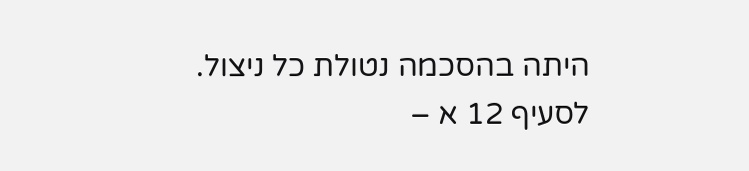היתה בהסכמה נטולת כל ניצול.
לסעיף 12 א –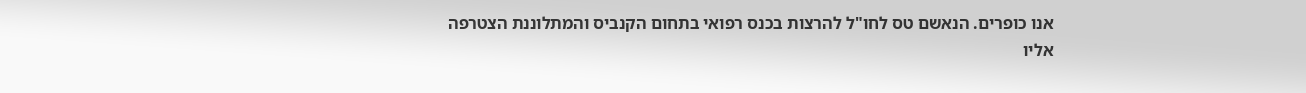אנו כופרים. הנאשם טס לחו"ל להרצות בכנס רפואי בתחום הקנביס והמתלוננת הצטרפה אליו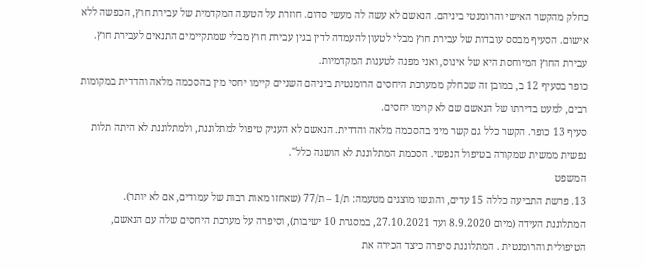כחלק מהקשר האישי והרומנטי ביניהם. הנאשם לא עשה לה מעשי סדום. חוזרת על הטענה המקדמית של עבירת חוץ, הכפשה ללא אישום. הסעיף מבסס עובדות של עבירת חוץ מבלי לטעון להעמדה לדין בגין עבירת חוץ מבלי שמתקיימים התנאים לעבירת חוץ. עבירת החוץ המיוחסת היא של אינוס, ואני מפנה לטענות המקדמיות.
כופר בסעיף 12 ב, במובן זה שכחלק ממערכת היחסים הרומנטית ביניהם השניים קיימו יחסי מין בהסכמה מלאה והדדית במקומות רבים, למעט בדירתו של הנאשם שם לא קוימו יחסים.
סעיף 13 כופר. הקשר כלל גם קשר מיני בהסכמה מלאה והדדית. הנאשם לא העניק טיפול למתלוננת, ולמתלוננת לא היתה תלות נפשית ממשית שמקורה בטיפול הנפשי. הסכמת המתלוננת לא הושגה כלל".
המשפט
13. פרשת התביעה כללה 15 עדים, והוגשו מוצגים מטעמה: ת/1 – ת/77 (שאחזו מאות רבות של עמודים, אם לא יותר).
המתלוננת העידה (מיום 8.9.2020 ועד 27.10.2021, במסגרת 10 ישיבות), וסיפרה על מערכת היחסים שלה עם הנאשם, הטיפולית והרומנטית . המתלוננת סיפרה כיצד הכירה את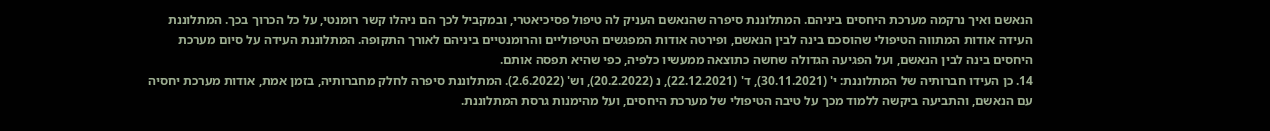הנאשם ואיך נרקמה מערכת היחסים ביניהם. המתלוננת סיפרה שהנאשם העניק לה טיפול פסיכיאטרי, ובמקביל לכך הם ניהלו קשר רומנטי, על כל הכרוך בכך. המתלוננת העידה אודות המתווה הטיפולי שהוסכם בינה לבין הנאשם, ופירטה אודות המפגשים הטיפוליים והרומנטיים ביניהם לאורך התקופה. המתלוננת העידה על סיום מערכת היחסים בינה לבין הנאשם, ועל הפגיעה הגדולה שחשה כתוצאה ממעשיו כלפיה, כפי שהיא תפסה אותם.
14. כן העידו חברותיה של המתלוננת: י' (30.11.2021), ד' (22.12.2021), נ (20.2.2022), וש' (2.6.2022). המתלוננת סיפרה לחלק מחברותיה, בזמן אמת, אודות מערכת יחסיה עם הנאשם, והתביעה ביקשה ללמוד מכך על טיבה הטיפולי של מערכת היחסים, ועל מהימנות גרסת המתלוננת.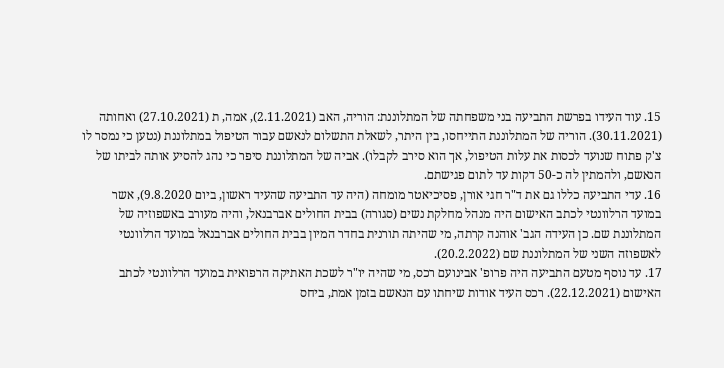15. עוד העידו בפרשת התביעה בני משפחתה של המתלוננת: הוריה, האב (2.11.2021), אמה, ת (27.10.2021) ואחותה (30.11.2021). הוריה של המתלוננת התייחסו, בין היתר, לשאלת התשלום לנאשם עבור הטיפול במתלוננת (נטען כי נמסר לו צ'ק פתוח שנועד לכסות את עלות הטיפול, אך הוא סירב לקבלו). אביה של המתלוננת סיפר כי נהג להסיע אותה לביתו של הנאשם, ולהמתין לה כ-50 דקות עד לתום פגישתם.
16. עדי התביעה כללו גם את ד"ר חגי אורן, פסיכיאטר מומחה (היה עד התביעה שהעיד ראשון, ביום 9.8.2020), אשר במועד הרלוונטי לכתב האישום היה מנהל מחלקת נשים (סגורה) בבית החולים אברבנאל, והיה מעורב באשפוזיה של המתלוננת שם. כן העידה הגב' אוהנה קרתה, מי שהיתה תורנית בחדר המיון בבית החולים אברבנאל במועד הרלוונטי לאשפוזה השני של המתלוננת שם (20.2.2022).
17. עד נוסף מטעם התביעה היה פרופ' אבינועם רכס, מי שהיה יו"ר לשכת האתיקה הרפואית במועד הרלוונטי לכתב האישום (22.12.2021). רכס העיד אודות שיחתו עם הנאשם בזמן אמת, ביחס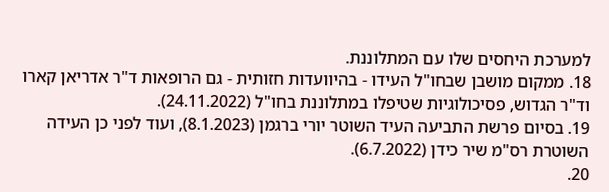למערכת היחסים שלו עם המתלוננת.
18. ממקום מושבן שבחו"ל העידו - בהיוועדות חזותית - גם הרופאות ד"ר אדריאן קארו וד"ר הגדוש, פסיכולוגיות שטיפלו במתלוננת בחו"ל (24.11.2022).
19. בסיום פרשת התביעה העיד השוטר יורי ברגמן (8.1.2023), ועוד לפני כן העידה השוטרת רס"מ שיר כידן (6.7.2022).
20.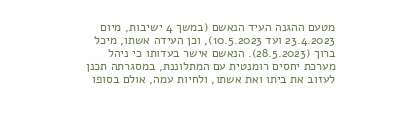מטעם ההגנה העיד הנאשם (במשך 4 ישיבות, מיום 23.4.2023 ועד 10.5.2023), וכן העידה אשתו, מיכל ברוך (28.5.2023). הנאשם אישר בעדותו כי ניהל מערכת יחסים רומנטית עם המתלוננת, במסגרתה תכנן לעזוב את ביתו ואת אשתו, ולחיות עמה, אולם בסופו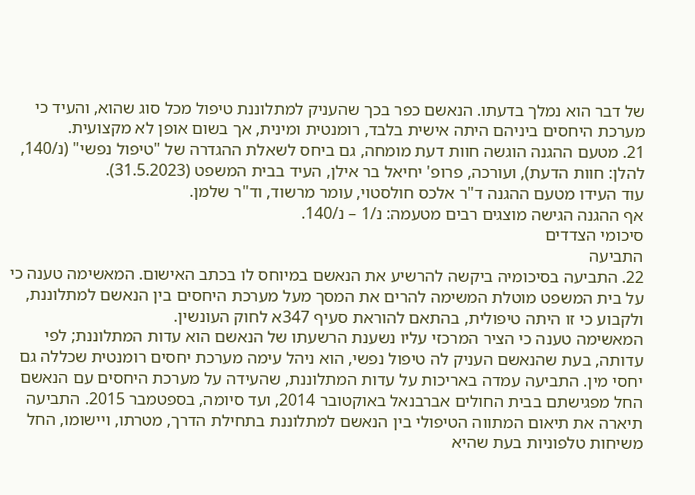של דבר הוא נמלך בדעתו. הנאשם כפר בכך שהעניק למתלוננת טיפול מכל סוג שהוא, והעיד כי מערכת היחסים ביניהם היתה אישית בלבד, רומנטית ומינית, אך בשום אופן לא מקצועית.
21. מטעם ההגנה הוגשה חוות דעת מומחה, גם ביחס לשאלת ההגדרה של "טיפול נפשי" (נ/140, להלן: חוות הדעת), ועורכה, פרופ' יחיאל בר אילן, העיד בבית המשפט (31.5.2023).
עוד העידו מטעם ההגנה ד"ר אלכס חולסטוי, עומר מרשוד, וד"ר שלמן.
אף ההגנה הגישה מוצגים רבים מטעמה: נ/1 – נ/140.
סיכומי הצדדים
התביעה
22. התביעה בסיכומיה ביקשה להרשיע את הנאשם במיוחס לו בכתב האישום. המאשימה טענה כי על בית המשפט מוטלת המשימה להרים את המסך מעל מערכת היחסים בין הנאשם למתלוננת, ולקבוע כי זו היתה טיפולית, בהתאם להוראת סעיף 347א לחוק העונשין.
המאשימה טענה כי הציר המרכזי עליו נשענת הרשעתו של הנאשם הוא עדות המתלוננת; לפי עדותה, בעת שהנאשם העניק לה טיפול נפשי, הוא ניהל עימה מערכת יחסים רומנטית שכללה גם יחסי מין. התביעה עמדה באריכות על עדות המתלוננת, שהעידה על מערכת היחסים עם הנאשם החל מפגישתם בבית החולים אברבנאל באוקטובר 2014, ועד סיומה, בספטמבר 2015. התביעה תיארה את תיאום המתווה הטיפולי בין הנאשם למתלוננת בתחילת הדרך, מטרתו, ויישומו, החל משיחות טלפוניות בעת שהיא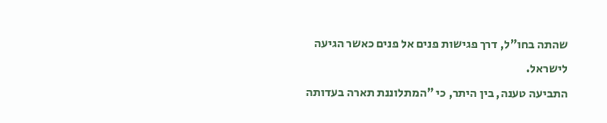שהתה בחו"ל, דרך פגישות פנים אל פנים כאשר הגיעה לישראל.
התביעה טענה, בין היתר, כי "המתלוננת תארה בעדותה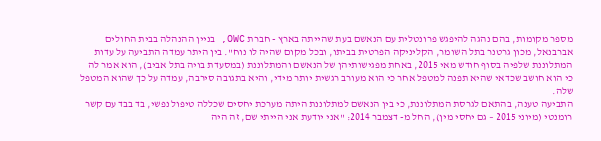מספר מקומות, בהם נהגה להיפגש פרונטלית עם הנאשם בעת שהייתה בארץ - חברת OWC, בניין ההנהלה בבית החולים אברבנאל, מכון גרטנר בתל השומר, הקליניקה הפרטית בביתו, ובכל מקום שהיה לו נוח". בין היתר עמדה התביעה על עדות המתלוננת שלפיה בסוף חודש מאי 2015, באחת מפגישותיהן של הנאשם והמתלוננת (במסעדת בויה בתל אביב), הוא אמר לה כי הוא חושב שכדאי שהיא תפנה למטפל אחר כי הוא מעורב רגשית יותר מידי, והיא בתגובה סירבה, עמדה על כך שהוא המטפל שלה.
התביעה טענה, בהתאם לגרסת המתלוננת, כי בין הנאשם למתלוננת היתה מערכת יחסים שכללה טיפול נפשי, בד בבד עם קשר רומנטי (מיוני 2015 – גם יחסי מין), החל מ- דצמבר 2014: "אני יודעת אני הייתי שם, זה היה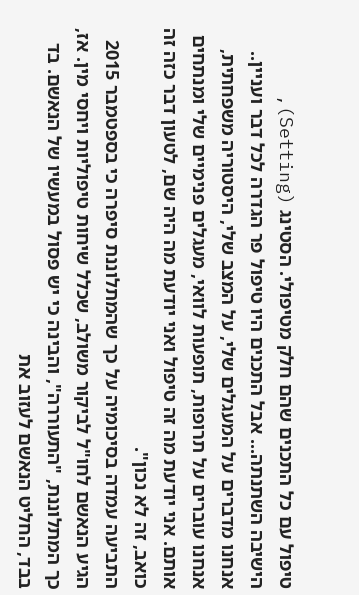טיפול עם כל התכנים שהם חלק מטיפולי. הסטינג (Setting), הישיבה השתנתה... אבל התכנים היו טיפול פר הגדרה לכל דבר ועניין.. אנחנו מדברים על המעגלים שלי, על המצב שלי, היסטוריה משפחתית, אנחנו עוברים על תרופות, תופעות לוואי, מעגלים פנימיים שלי ומנתחים אותם. אני יודעת מה זה טיפול ואני יודעת מה היה שם, לטעון דבר כזה זה כואב, זה לא נכון".
התביעה עמדה בסיכומיה על כך שהמתלוננת סיפרה כי בספטמבר 2015 הגיע הנאשם לחו"ל לביקור משולב, שכלל שיחות טיפוליות ויחסי מין. אז, כך המתלוננת, "התעוררה", והבינה כי יש פסול במעשיו של הנאשם. בד בבד, החליט הנאשם לעזוב את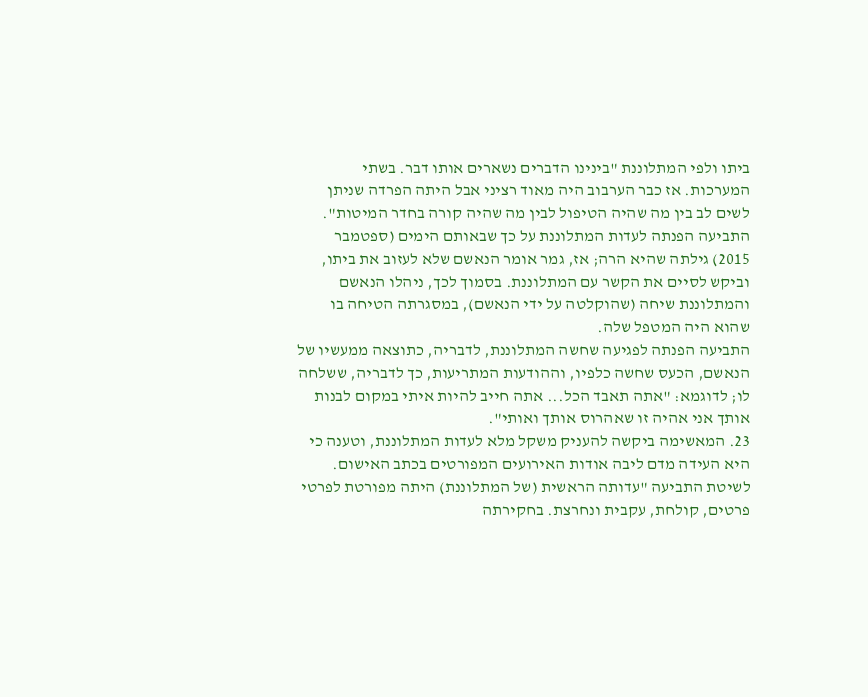ביתו ולפי המתלוננת "בינינו הדברים נשארים אותו דבר. בשתי המערכות. אז כבר הערבוב היה מאוד רציני אבל היתה הפרדה שניתן לשים לב בין מה שהיה הטיפול לבין מה שהיה קורה בחדר המיטות".
התביעה הפנתה לעדות המתלוננת על כך שבאותם הימים (ספטמבר 2015) גילתה שהיא הרה; אז, גמר אומר הנאשם שלא לעזוב את ביתו, וביקש לסיים את הקשר עם המתלוננת. בסמוך לכך, ניהלו הנאשם והמתלוננת שיחה (שהוקלטה על ידי הנאשם), במסגרתה הטיחה בו שהוא היה המטפל שלה.
התביעה הפנתה לפגיעה שחשה המתלוננת, לדבריה, כתוצאה ממעשיו של הנאשם, הכעס שחשה כלפיו, וההודעות המתריעות, כך לדבריה, ששלחה לו; לדוגמא: "אתה תאבד הכל... אתה חייב להיות איתי במקום לבנות אותך אני אהיה זו שאהרוס אותך ואותי".
23. המאשימה ביקשה להעניק משקל מלא לעדות המתלוננת, וטענה כי היא העידה מדם ליבה אודות האירועים המפורטים בכתב האישום. לשיטת התביעה "עדותה הראשית (של המתלוננת) היתה מפורטת לפרטי פרטים, קולחת, עקבית ונחרצת. בחקירתה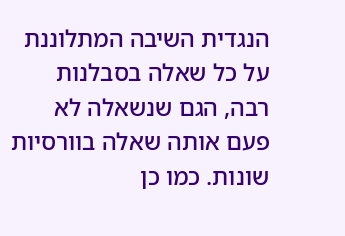הנגדית השיבה המתלוננת על כל שאלה בסבלנות רבה, הגם שנשאלה לא פעם אותה שאלה בוורסיות שונות. כמו כן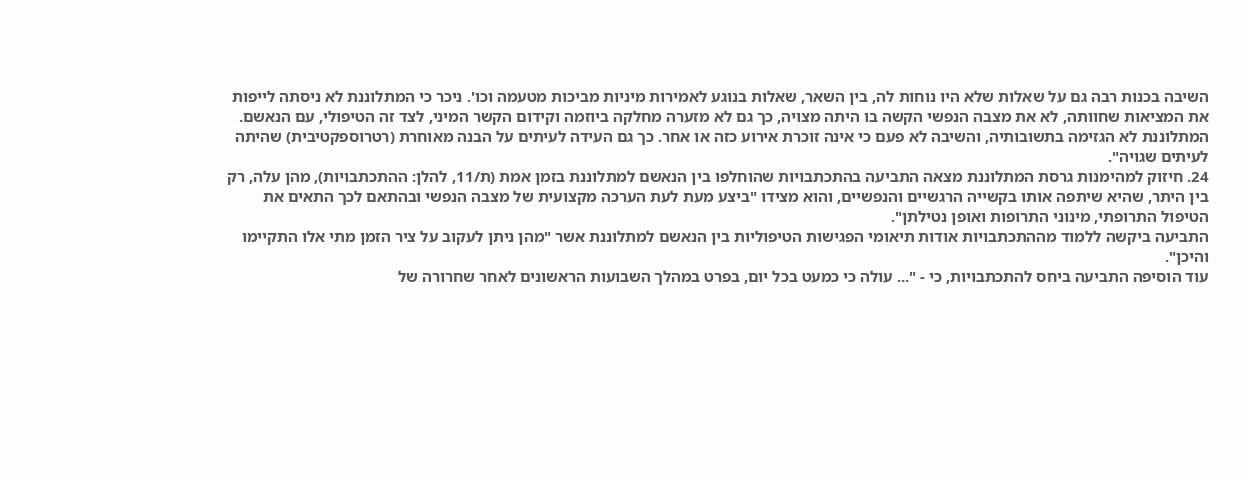השיבה בכנות רבה גם על שאלות שלא היו נוחות לה, בין השאר, שאלות בנוגע לאמירות מיניות מביכות מטעמה וכו'. ניכר כי המתלוננת לא ניסתה לייפות את המציאות שחוותה, לא את מצבה הנפשי הקשה בו היתה מצויה, כך גם לא מזערה מחלקה ביוזמה וקידום הקשר המיני, לצד זה הטיפולי, עם הנאשם. המתלוננת לא הגזימה בתשובותיה, והשיבה לא פעם כי אינה זוכרת אירוע כזה או אחר. כך גם העידה לעיתים על הבנה מאוחרת (רטרוספקטיבית) שהיתה לעיתים שגויה".
24. חיזוק למהימנות גרסת המתלוננת מצאה התביעה בהתכתבויות שהוחלפו בין הנאשם למתלוננת בזמן אמת (ת/11, להלן: ההתכתבויות), מהן עלה, רק בין היתר, שהיא שיתפה אותו בקשייה הרגשיים והנפשיים, והוא מצידו "ביצע מעת לעת הערכה מקצועית של מצבה הנפשי ובהתאם לכך התאים את הטיפול התרופתי, מינוני התרופות ואופן נטילתן".
התביעה ביקשה ללמוד מההתכתבויות אודות תיאומי הפגישות הטיפוליות בין הנאשם למתלוננת אשר "מהן ניתן לעקוב על ציר הזמן מתי אלו התקיימו והיכן".
עוד הוסיפה התביעה ביחס להתכתבויות, כי - "... עולה כי כמעט בכל יום, בפרט במהלך השבועות הראשונים לאחר שחרורה של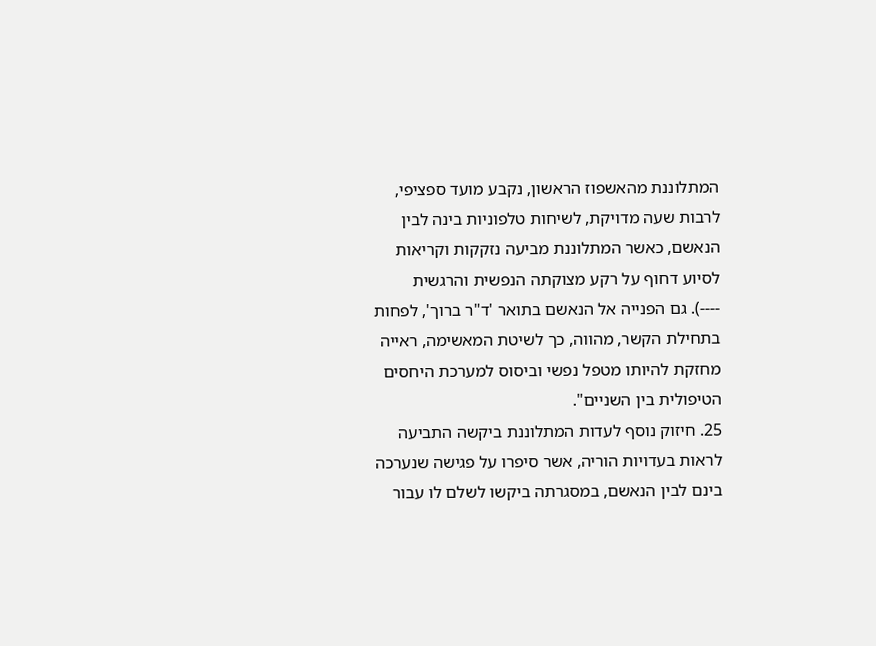המתלוננת מהאשפוז הראשון, נקבע מועד ספציפי, לרבות שעה מדויקת, לשיחות טלפוניות בינה לבין הנאשם, כאשר המתלוננת מביעה נזקקות וקריאות לסיוע דחוף על רקע מצוקתה הנפשית והרגשית
----). גם הפנייה אל הנאשם בתואר 'ד"ר ברוך', לפחות בתחילת הקשר, מהווה, כך לשיטת המאשימה, ראייה מחזקת להיותו מטפל נפשי וביסוס למערכת היחסים הטיפולית בין השניים".
25. חיזוק נוסף לעדות המתלוננת ביקשה התביעה לראות בעדויות הוריה, אשר סיפרו על פגישה שנערכה בינם לבין הנאשם, במסגרתה ביקשו לשלם לו עבור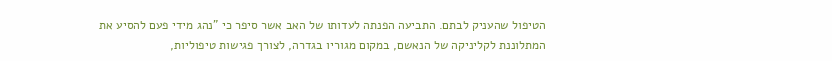הטיפול שהעניק לבתם. התביעה הפנתה לעדותו של האב אשר סיפר כי "נהג מידי פעם להסיע את המתלוננת לקליניקה של הנאשם, במקום מגוריו בגדרה, לצורך פגישות טיפוליות,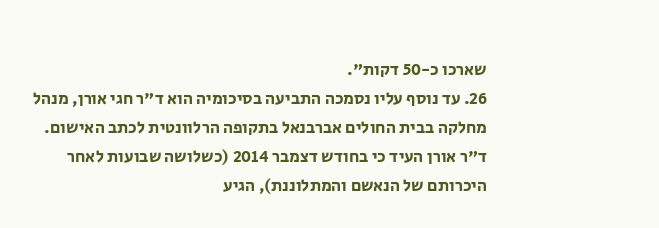שארכו כ-50 דקות".
26. עד נוסף עליו נסמכה התביעה בסיכומיה הוא ד"ר חגי אורן, מנהל מחלקה בבית החולים אברבנאל בתקופה הרלוונטית לכתב האישום. ד"ר אורן העיד כי בחודש דצמבר 2014 (כשלושה שבועות לאחר היכרותם של הנאשם והמתלוננת), הגיע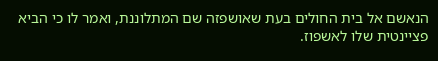הנאשם אל בית החולים בעת שאושפזה שם המתלוננת, ואמר לו כי הביא פציינטית שלו לאשפוז.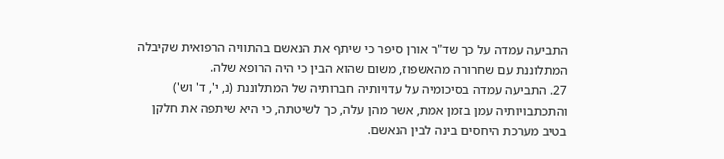התביעה עמדה על כך שד"ר אורן סיפר כי שיתף את הנאשם בהתוויה הרפואית שקיבלה המתלוננת עם שחרורה מהאשפוז, משום שהוא הבין כי היה הרופא שלה.
27. התביעה עמדה בסיכומיה על עדויותיה חברותיה של המתלוננת (נ, י', ד' וש') והתכתבויותיה עמן בזמן אמת, אשר מהן עלה, כך לשיטתה, כי היא שיתפה את חלקן בטיב מערכת היחסים בינה לבין הנאשם.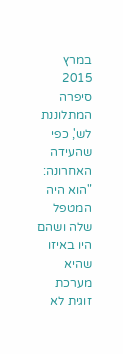במרץ 2015 סיפרה המתלוננת לש', כפי שהעידה האחרונה: "הוא היה המטפל שלה ושהם היו באיזו שהיא מערכת זוגית לא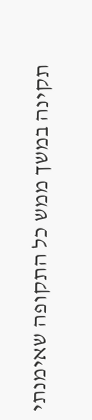תקינה במשך ממש כל התקופה שאימנתי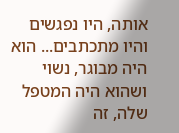אותה, היו נפגשים והיו מתכתבים... הוא היה מבוגר, נשוי ושהוא היה המטפל שלה, זה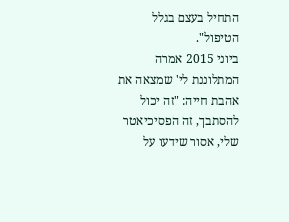התחיל בעצם בגלל הטיפול".
ביוני 2015 אמרה המתלוננת לי' שמצאה את אהבת חייה: "זה יכול להסתבך, זה הפסיכיאטר שלי, אסור שידעו על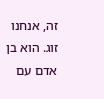זה, אנחנו זוג. הוא בן אדם עם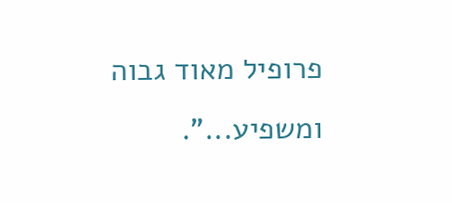פרופיל מאוד גבוה ומשפיע...".